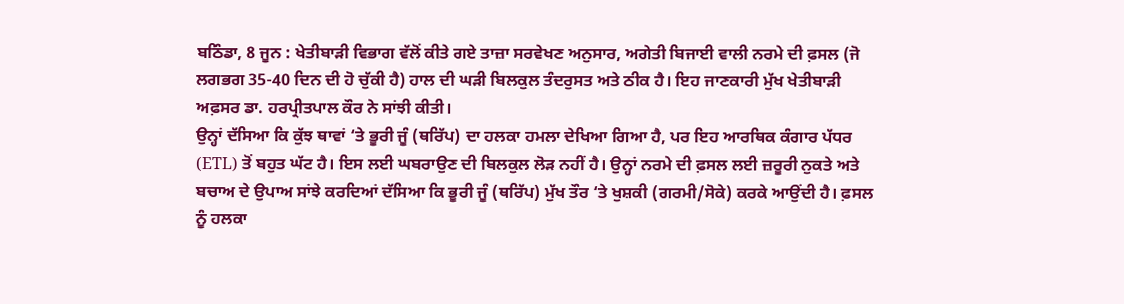ਬਠਿੰਡਾ, 8 ਜੂਨ : ਖੇਤੀਬਾੜੀ ਵਿਭਾਗ ਵੱਲੋਂ ਕੀਤੇ ਗਏ ਤਾਜ਼ਾ ਸਰਵੇਖਣ ਅਨੁਸਾਰ, ਅਗੇਤੀ ਬਿਜਾਈ ਵਾਲੀ ਨਰਮੇ ਦੀ ਫ਼ਸਲ (ਜੋ ਲਗਭਗ 35-40 ਦਿਨ ਦੀ ਹੋ ਚੁੱਕੀ ਹੈ) ਹਾਲ ਦੀ ਘੜੀ ਬਿਲਕੁਲ ਤੰਦਰੁਸਤ ਅਤੇ ਠੀਕ ਹੈ। ਇਹ ਜਾਣਕਾਰੀ ਮੁੱਖ ਖੇਤੀਬਾੜੀ ਅਫ਼ਸਰ ਡਾ. ਹਰਪ੍ਰੀਤਪਾਲ ਕੌਰ ਨੇ ਸਾਂਝੀ ਕੀਤੀ।
ਉਨ੍ਹਾਂ ਦੱਸਿਆ ਕਿ ਕੁੱਝ ਥਾਵਾਂ ‘ਤੇ ਭੂਰੀ ਜੂੰ (ਥਰਿੱਪ) ਦਾ ਹਲਕਾ ਹਮਲਾ ਦੇਖਿਆ ਗਿਆ ਹੈ, ਪਰ ਇਹ ਆਰਥਿਕ ਕੰਗਾਰ ਪੱਧਰ (ETL) ਤੋਂ ਬਹੁਤ ਘੱਟ ਹੈ। ਇਸ ਲਈ ਘਬਰਾਉਣ ਦੀ ਬਿਲਕੁਲ ਲੋੜ ਨਹੀਂ ਹੈ। ਉਨ੍ਹਾਂ ਨਰਮੇ ਦੀ ਫ਼ਸਲ ਲਈ ਜ਼ਰੂਰੀ ਨੁਕਤੇ ਅਤੇ ਬਚਾਅ ਦੇ ਉਪਾਅ ਸਾਂਝੇ ਕਰਦਿਆਂ ਦੱਸਿਆ ਕਿ ਭੂਰੀ ਜੂੰ (ਥਰਿੱਪ) ਮੁੱਖ ਤੌਰ ‘ਤੇ ਖੁਸ਼ਕੀ (ਗਰਮੀ/ਸੋਕੇ) ਕਰਕੇ ਆਉਂਦੀ ਹੈ। ਫ਼ਸਲ ਨੂੰ ਹਲਕਾ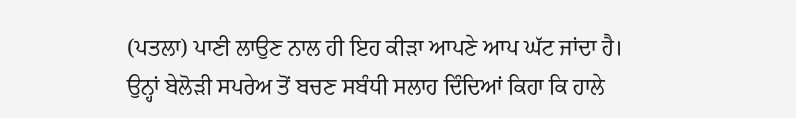(ਪਤਲਾ) ਪਾਣੀ ਲਾਉਣ ਨਾਲ ਹੀ ਇਹ ਕੀੜਾ ਆਪਣੇ ਆਪ ਘੱਟ ਜਾਂਦਾ ਹੈ।
ਉਨ੍ਹਾਂ ਬੇਲੋੜੀ ਸਪਰੇਅ ਤੋਂ ਬਚਣ ਸਬੰਧੀ ਸਲਾਹ ਦਿੰਦਿਆਂ ਕਿਹਾ ਕਿ ਹਾਲੇ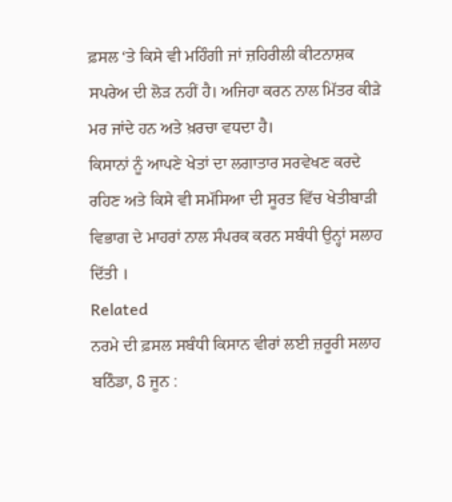ਫ਼ਸਲ ‘ਤੇ ਕਿਸੇ ਵੀ ਮਹਿੰਗੀ ਜਾਂ ਜ਼ਹਿਰੀਲੀ ਕੀਟਨਾਸ਼ਕ ਸਪਰੇਅ ਦੀ ਲੋੜ ਨਹੀਂ ਹੈ। ਅਜਿਹਾ ਕਰਨ ਨਾਲ ਮਿੱਤਰ ਕੀੜੇ ਮਰ ਜਾਂਦੇ ਹਨ ਅਤੇ ਖ਼ਰਚਾ ਵਧਦਾ ਹੈ।
ਕਿਸਾਨਾਂ ਨੂੰ ਆਪਣੇ ਖੇਤਾਂ ਦਾ ਲਗਾਤਾਰ ਸਰਵੇਖਣ ਕਰਦੇ ਰਹਿਣ ਅਤੇ ਕਿਸੇ ਵੀ ਸਮੱਸਿਆ ਦੀ ਸੂਰਤ ਵਿੱਚ ਖੇਤੀਬਾੜੀ ਵਿਭਾਗ ਦੇ ਮਾਹਰਾਂ ਨਾਲ ਸੰਪਰਕ ਕਰਨ ਸਬੰਧੀ ਉਨ੍ਹਾਂ ਸਲਾਹ ਦਿੱਤੀ ।
Related
ਨਰਮੇ ਦੀ ਫ਼ਸਲ ਸਬੰਧੀ ਕਿਸਾਨ ਵੀਰਾਂ ਲਈ ਜ਼ਰੂਰੀ ਸਲਾਹ
ਬਠਿੰਡਾ, 8 ਜੂਨ :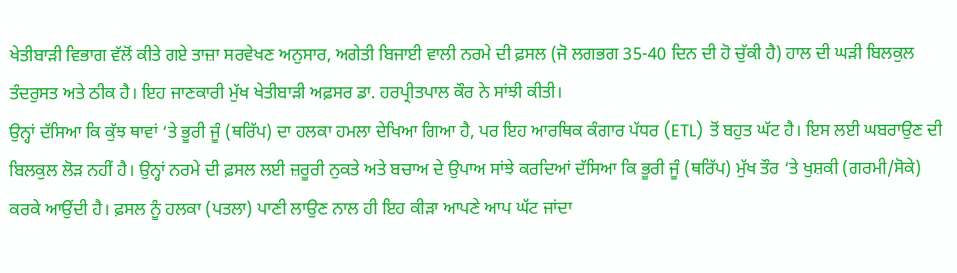ਖੇਤੀਬਾੜੀ ਵਿਭਾਗ ਵੱਲੋਂ ਕੀਤੇ ਗਏ ਤਾਜ਼ਾ ਸਰਵੇਖਣ ਅਨੁਸਾਰ, ਅਗੇਤੀ ਬਿਜਾਈ ਵਾਲੀ ਨਰਮੇ ਦੀ ਫ਼ਸਲ (ਜੋ ਲਗਭਗ 35-40 ਦਿਨ ਦੀ ਹੋ ਚੁੱਕੀ ਹੈ) ਹਾਲ ਦੀ ਘੜੀ ਬਿਲਕੁਲ ਤੰਦਰੁਸਤ ਅਤੇ ਠੀਕ ਹੈ। ਇਹ ਜਾਣਕਾਰੀ ਮੁੱਖ ਖੇਤੀਬਾੜੀ ਅਫ਼ਸਰ ਡਾ. ਹਰਪ੍ਰੀਤਪਾਲ ਕੌਰ ਨੇ ਸਾਂਝੀ ਕੀਤੀ।
ਉਨ੍ਹਾਂ ਦੱਸਿਆ ਕਿ ਕੁੱਝ ਥਾਵਾਂ ‘ਤੇ ਭੂਰੀ ਜੂੰ (ਥਰਿੱਪ) ਦਾ ਹਲਕਾ ਹਮਲਾ ਦੇਖਿਆ ਗਿਆ ਹੈ, ਪਰ ਇਹ ਆਰਥਿਕ ਕੰਗਾਰ ਪੱਧਰ (ETL) ਤੋਂ ਬਹੁਤ ਘੱਟ ਹੈ। ਇਸ ਲਈ ਘਬਰਾਉਣ ਦੀ ਬਿਲਕੁਲ ਲੋੜ ਨਹੀਂ ਹੈ। ਉਨ੍ਹਾਂ ਨਰਮੇ ਦੀ ਫ਼ਸਲ ਲਈ ਜ਼ਰੂਰੀ ਨੁਕਤੇ ਅਤੇ ਬਚਾਅ ਦੇ ਉਪਾਅ ਸਾਂਝੇ ਕਰਦਿਆਂ ਦੱਸਿਆ ਕਿ ਭੂਰੀ ਜੂੰ (ਥਰਿੱਪ) ਮੁੱਖ ਤੌਰ ‘ਤੇ ਖੁਸ਼ਕੀ (ਗਰਮੀ/ਸੋਕੇ) ਕਰਕੇ ਆਉਂਦੀ ਹੈ। ਫ਼ਸਲ ਨੂੰ ਹਲਕਾ (ਪਤਲਾ) ਪਾਣੀ ਲਾਉਣ ਨਾਲ ਹੀ ਇਹ ਕੀੜਾ ਆਪਣੇ ਆਪ ਘੱਟ ਜਾਂਦਾ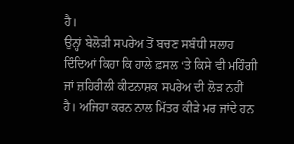ਹੈ।
ਉਨ੍ਹਾਂ ਬੇਲੋੜੀ ਸਪਰੇਅ ਤੋਂ ਬਚਣ ਸਬੰਧੀ ਸਲਾਹ ਦਿੰਦਿਆਂ ਕਿਹਾ ਕਿ ਹਾਲੇ ਫ਼ਸਲ ‘ਤੇ ਕਿਸੇ ਵੀ ਮਹਿੰਗੀ ਜਾਂ ਜ਼ਹਿਰੀਲੀ ਕੀਟਨਾਸ਼ਕ ਸਪਰੇਅ ਦੀ ਲੋੜ ਨਹੀਂ ਹੈ। ਅਜਿਹਾ ਕਰਨ ਨਾਲ ਮਿੱਤਰ ਕੀੜੇ ਮਰ ਜਾਂਦੇ ਹਨ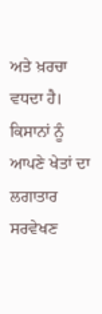ਅਤੇ ਖ਼ਰਚਾ ਵਧਦਾ ਹੈ।
ਕਿਸਾਨਾਂ ਨੂੰ ਆਪਣੇ ਖੇਤਾਂ ਦਾ ਲਗਾਤਾਰ ਸਰਵੇਖਣ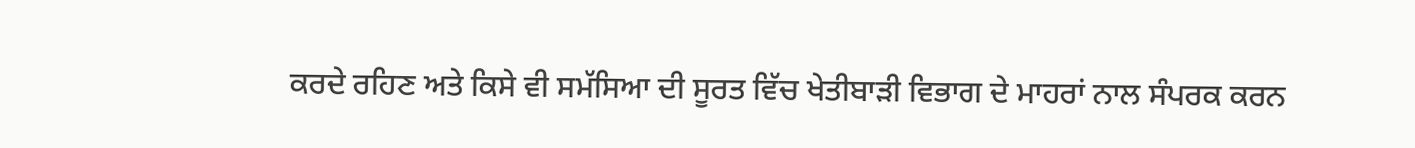ਕਰਦੇ ਰਹਿਣ ਅਤੇ ਕਿਸੇ ਵੀ ਸਮੱਸਿਆ ਦੀ ਸੂਰਤ ਵਿੱਚ ਖੇਤੀਬਾੜੀ ਵਿਭਾਗ ਦੇ ਮਾਹਰਾਂ ਨਾਲ ਸੰਪਰਕ ਕਰਨ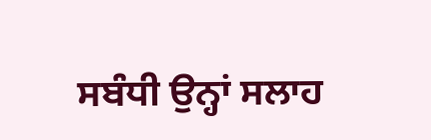ਸਬੰਧੀ ਉਨ੍ਹਾਂ ਸਲਾਹ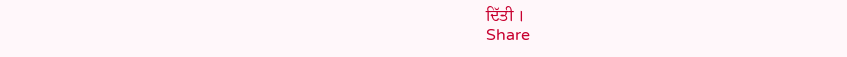ਦਿੱਤੀ ।
Share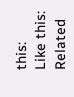this:
Like this:
Related